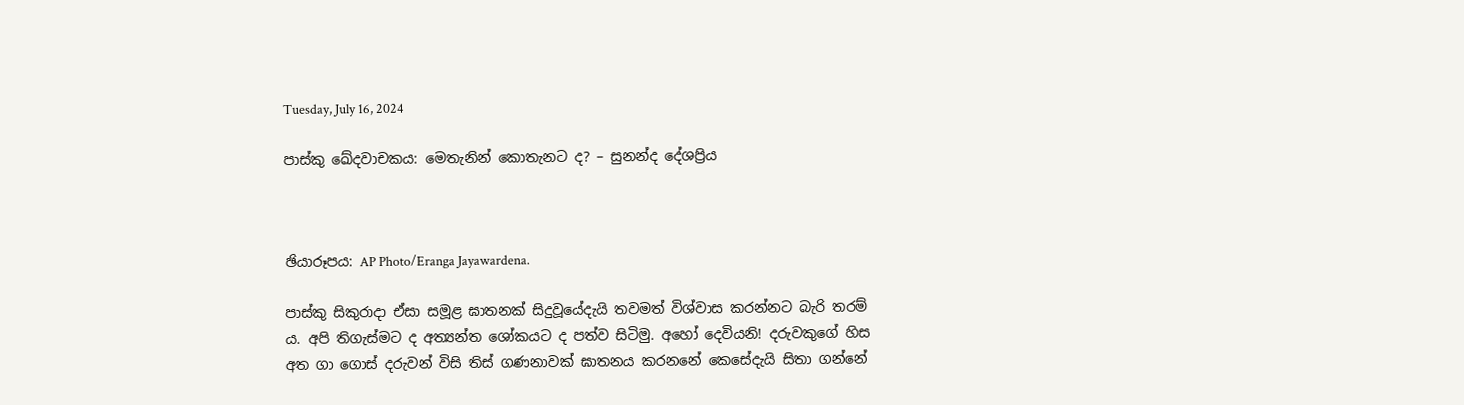Tuesday, July 16, 2024

පාස්කු ඛේදවාචකය: මෙතැනින් කොතැනට ද? – සුනන්ද දේශප්‍රිය



ඡියාරූපය: AP Photo/Eranga Jayawardena.

පාස්කු සිකුරාදා ඒසා සමූළ ඝාතනක් සිදුවූයේදැයි තවමත් විශ්වාස කරන්නට බැරි තරම් ය. අපි තිගැස්මට ද අත්‍යන්ත ශෝකයට ද පත්ව සිටිමු. අහෝ දෙවියනි! දරුවකුගේ හිස අත ගා ගොස් දරුවන් විසි තිස් ගණනාවක් ඝාතනය කරනනේ කෙසේදැයි සිතා ගන්නේ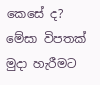කෙසේ ද? මේසා විපතක් මුදා හැරීමට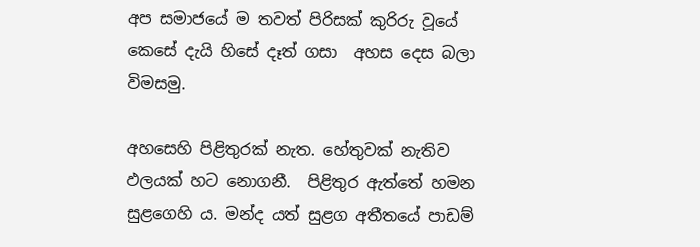අප සමාජයේ ම තවත් පිරිසක් කුරිරු වූයේ කෙසේ දැයි හිසේ දෑත් ගසා  අහස දෙස බලා  විමසමු.

අහසෙහි පිළිතුරක් නැත. හේතුවක් නැතිව ඵලයක් හට නොගනී.  පිළිතුර ඇත්තේ හමන සුළගෙහි ය. මන්ද යත් සුළග අතීතයේ පාඩම්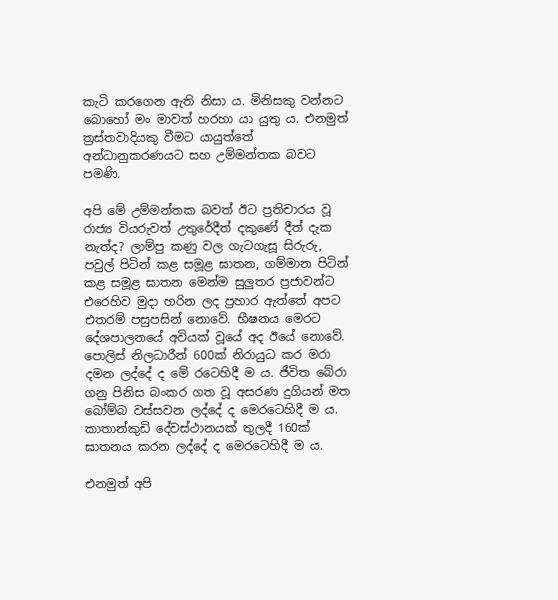කැටි කරගෙන ඇති නිසා ය. මිනිසකු වන්නට බොහෝ මං මාවත් හරහා යා යුතු ය. එනමුත් ත්‍රස්තවාදියකු වීමට යායුත්තේ අන්ධානුකරණයට සහ උම්මන්තක බවට පමණි.

අපි මේ උම්මන්තක බවත් ඊට ප්‍රතිචාරය වූ රාජ්‍ය වියරුවත් උතුරේදීත් දකුණේ දීත් දැක නැත්ද? ලාම්පු කණු වල ගැටගැසූ සිරුරු, පවුල් පිටින් කළ සමූළ ඝාතන, ගම්මාන පිටින් කළ සමූළ ඝාතන මෙන්ම සුලුතර ප්‍රජාවන්ට  එරෙහිව මුදා හරින ලද ප්‍රහාර ඇත්තේ අපට එතරම් පසුපසින් නොවේ. භීෂනය මෙරට දේශපාලනයේ අවියක් වූයේ අද ඊයේ නොවේ. පොලිස් නිලධාරීන් 600ක් නිරායුධ කර මරා දමන ලද්දේ ද මේ රටෙහිදී ම ය. ජීවිත බේරා ගනු පිනිස බංකර ගත වූ අසරණ දුගියන් මත බෝම්බ වස්සවන ලද්දේ ද මෙරටෙහිදී ම ය. කාතාන්කුඩි දේවස්ථානයක් තුලදී 160ක් ඝාතනය කරන ලද්දේ ද මෙරටෙහිදී ම ය.

එනමුත් අපි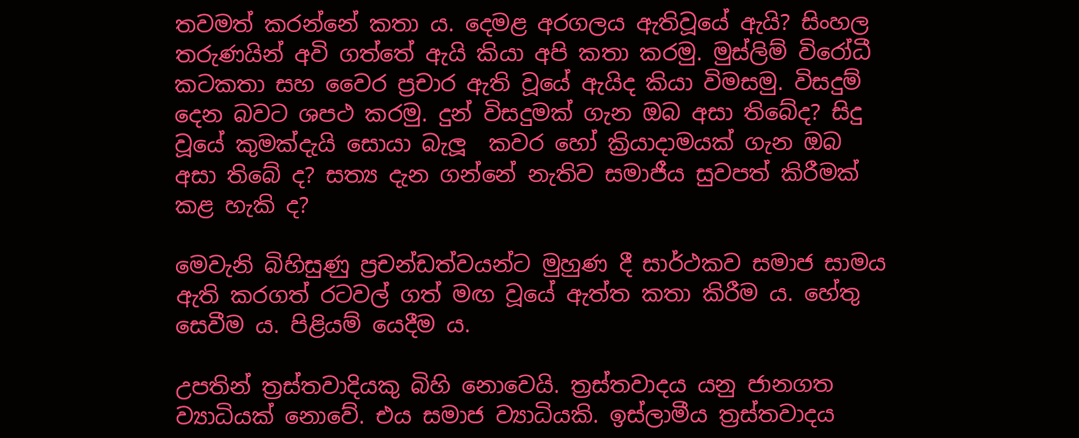තවමත් කරන්නේ කතා ය. දෙමළ අරගලය ඇතිවූයේ ඇයි? සිංහල තරුණයින් අවි ගත්තේ ඇයි කියා අපි කතා කරමු. මුස්ලිම් විරෝධී කටකතා සහ වෛර ප්‍රචාර ඇති වූයේ ඇයිද කියා විමසමු. විසදුම් දෙන බවට ශපථ කරමු. දුන් විසදුමක් ගැන ඔබ අසා තිබේද? සිදු වූයේ කුමක්දැයි සොයා බැලූ  කවර හෝ ක්‍රියාදාමයක් ගැන ඔබ අසා තිබේ ද? සත්‍ය දැන ගන්නේ නැතිව සමාජීය සුවපත් කිරීමක් කළ හැකි ද?

මෙවැනි බිහිසුණු ප්‍රචන්ඩත්වයන්ට මුහුණ දී සාර්ථකව සමාජ සාමය ඇති කරගත් රටවල් ගත් මඟ වූයේ ඇත්ත කතා කිරීම ය. හේතු සෙවීම ය. පිළියම් යෙදීම ය.

උපතින් ත්‍රස්තවාදියකු බිහි නොවෙයි. ත්‍රස්තවාදය යනු ජානගත ව්‍යාධියක් නොවේ. එය සමාජ ව්‍යාධියකි. ඉස්ලාමීය ත්‍රස්තවාදය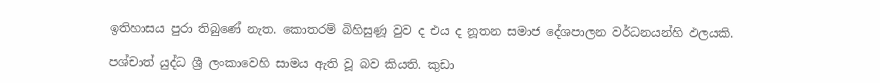ඉතිහාසය පුරා තිබුණේ නැත. කොතරම් බිහිසුණූ වුව ද එය ද නූතන සමාජ දේශපාලන වර්ධනයන්හි ඵලයකි.

පශ්චාත් යුද්ධ ශ්‍රී ලංකාවෙහි සාමය ඇති වූ බව කියති. කුඩා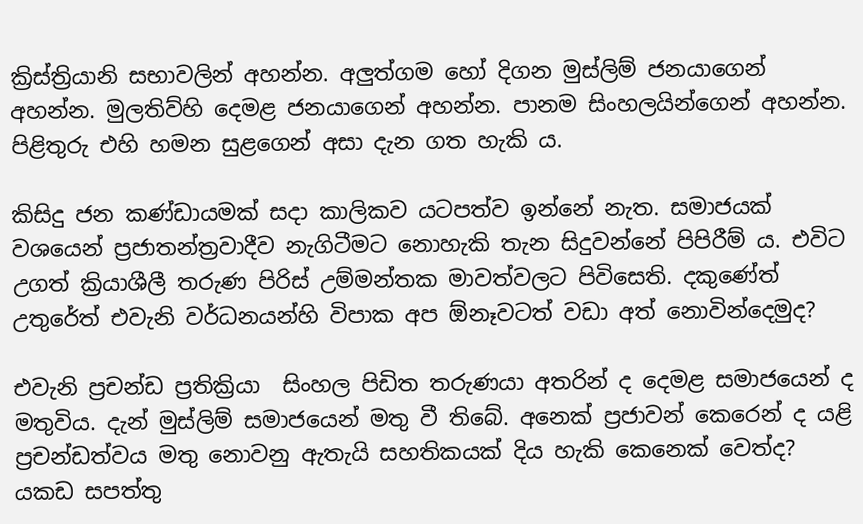ක්‍රිස්ත්‍රියානි සභාවලින් අහන්න. අලුත්ගම හෝ දිගන මුස්ලිම් ජනයාගෙන් අහන්න. මුලතිව්හි දෙමළ ජනයාගෙන් අහන්න. පානම සිංහලයින්ගෙන් අහන්න. පිළිතුරු එහි හමන සුළගෙන් අසා දැන ගත හැකි ය.

කිසිදු ජන කණ්ඩායමක් සදා කාලිකව යටපත්ව ඉන්නේ නැත. සමාජයක් වශයෙන් ප්‍රජාතන්ත්‍රවාදීව නැගිටීමට නොහැකි තැන සිදුවන්නේ පිපිරීම් ය. එවිට උගත් ක්‍රියාශීලී තරුණ පිරිස් උම්මන්තක මාවත්වලට පිවිසෙති. දකුණේත් උතුරේත් එවැනි වර්ධනයන්හි විපාක අප ඕනෑවටත් වඩා අත් නොවින්දෙමුද?

එවැනි ප්‍රචන්ඩ ප්‍රතික්‍රියා  සිංහල පිඩිත තරුණයා අතරින් ද දෙමළ සමාජයෙන් ද මතුවිය. දැන් මුස්ලිම් සමාජයෙන් මතු වී තිබේ. අනෙක් ප්‍රජාවන් කෙරෙන් ද යළි ප්‍රචන්ඩත්වය මතු නොවනු ඇතැයි සහතිකයක් දිය හැකි කෙනෙක් වෙත්ද? යකඩ සපත්තු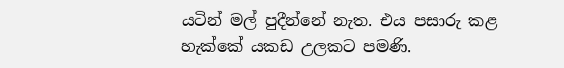යටින් මල් පුදීන්නේ නැත. එය පසාරු කළ හැක්කේ යකඩ උලකට පමණි.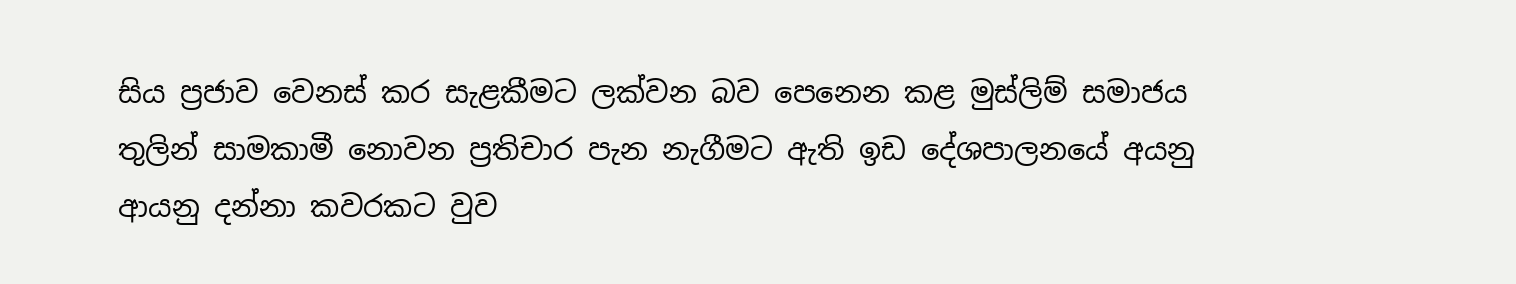සිය ප්‍රජාව වෙනස් කර සැළකීමට ලක්වන බව පෙනෙන කළ මුස්ලිම් සමාජය තුලින් සාමකාමී නොවන ප්‍රතිචාර පැන නැගීමට ඇති ඉඩ දේශපාලනයේ අයනු ආයනු දන්නා කවරකට වුව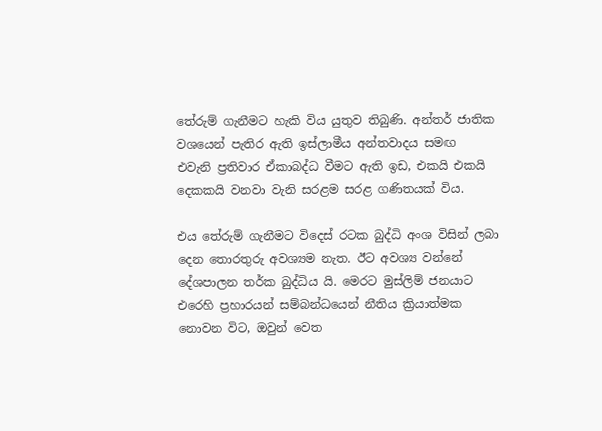තේරුම් ගැනීමට හැකි විය යුතුව තිබුණි. අන්තර් ජාතික වශයෙන් පැතිර ඇති ඉස්ලාමීය අන්තවාදය සමඟ  එවැනි ප්‍රතිවාර ඒකාබද්ධ වීමට ඇති ඉඩ, එකයි එකයි දෙකකයි වනවා වැනි සරළම සරළ ගණිතයක් විය.

එය තේරුම් ගැනීමට විදෙස් රටක බුද්ධි අංශ විසින් ලබා දෙන තොරතුරු අවශ්‍යම නැත. ඊට අවශ්‍ය වන්නේ දේශපාලන තර්ක බුද්ධිය යි. මෙරට මුස්ලිම් ජනයාට  එරෙහි ප්‍රහාරයන් සම්බන්ධයෙන් නීතිය ක්‍රියාත්මක නොවන විට, ඔවුන් වෙත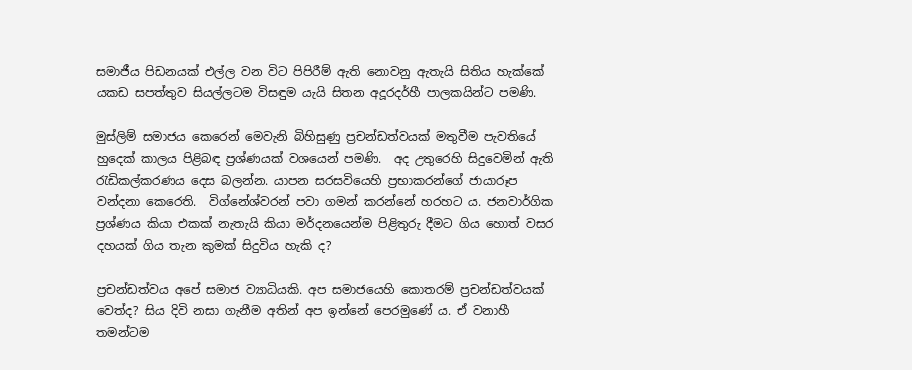සමාජීය පිඩනයක් එල්ල වන විට පිපිරීම් ඇති නොවනු ඇතැයි සිතිය හැක්කේ යකඩ සපත්තුව සියල්ලටම විසඳුම යැයි සිතන අදූරදර්හී පාලකයින්ට පමණි.

මුස්ලිම් සමාජය කෙරෙන් මෙවැනි බිහිසුණු ප්‍රචන්ඩත්වයක් මතුවීම පැවතියේ හුදෙක් කාලය පිළිබඳ ප්‍රශ්ණයක් වශයෙන් පමණි.  අද උතුරෙහි සිදුවෙමින් ඇති රැඩිකල්කරණය දෙස බලන්න. යාපන සරසවියෙහි ප්‍රභාකරන්ගේ ජායාරූප වන්දනා කෙරෙති.  විග්නේශ්වරන් පවා ගමන් කරන්නේ හරහට ය. ජනවාර්ගික ප්‍රශ්ණය කියා එකක් නැතැයි කියා මර්දනයෙන්ම පිළිතුරු දීමට ගිය හොත් වසර දහයක් ගිය තැන කුමක් සිදුවිය හැකි ද?

ප්‍රචන්ඩත්වය අපේ සමාජ ව්‍යාධියකි. අප සමාජයෙහි කොතරම් ප්‍රචන්ඩත්වයක් වෙත්ද? සිය දිවි නසා ගැනීම අතින් අප ඉන්නේ පෙරමුණේ ය. ඒ වනාහී තමන්ටම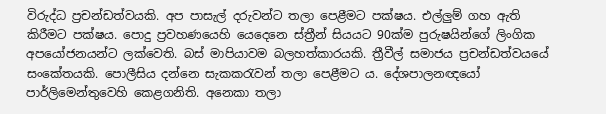විරුද්ධ ප්‍රචන්ඩත්වයකි. අප පාසැල් දරුවන්ට තලා පෙළීමට පක්ෂය. එල්ලුම් ගහ ඇති කිරීමට පක්ෂය. පොදු ප්‍රවහණයෙහි යෙදෙනෙ ස්ත්‍රීන් සියයට 90ක්ම පුරුෂයින්ගේ ලිංගික අපයෝජනයන්ට ලක්වෙති. බස් මාපියාවම බලහත්කාරයකි. ත්‍රීවීල් සමාජය ප්‍රචන්ඩත්වයයේ සංකේතයකි. පොලීසිය දන්නෙ සැකකරැවන් තලා පෙළීමට ය. දේශපාලනඥයෝ පාර්ලිමෙන්තුවෙහි කෙළගනිති. අනෙකා තලා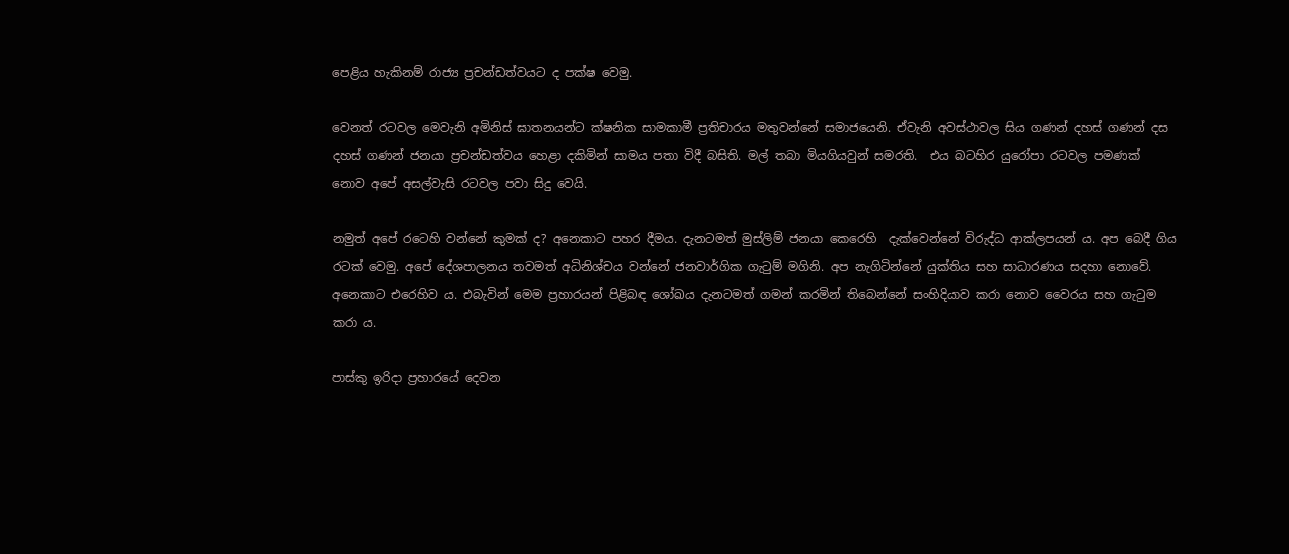පෙළිය හැකිනම් රාජ්‍ය ප්‍රචන්ඩත්වයට ද පක්ෂ වෙමු.

වෙනත් රටවල මෙවැනි අමිනිස් ඝාතනයන්ට ක්ෂනික සාමකාමී ප්‍රතිචාරය මතුවන්නේ සමාජයෙනි. ඒවැනි අවස්ථාවල සිය ගණන් දහස් ගණන් දස දහස් ගණන් ජනයා ප්‍රචන්ඩත්වය හෙළා දකිමින් සාමය පතා විදී බසිති. මල් තබා මියගියවුන් සමරති.  එය බටහිර යුරෝපා රටවල පමණක් නොව අපේ අසල්වැසි රටවල පවා සිදු වෙයි.

නමුත් අපේ රටෙහි වන්නේ කුමක් ද? අනෙකාට පහර දීමය. දැනටමත් මුස්ලිම් ජනයා කෙරෙහි  දැක්වෙන්නේ විරුද්ධ ආක්ලපයන් ය. අප බෙදී ගිය රටක් වෙමු. අපේ දේශපාලනය තවමත් අධිනිශ්චය වන්නේ ජනවාර්ගික ගැටුම් මගිනි. අප නැගිටින්නේ යුක්තිය සහ සාධාරණය සදහා නොවේ. අනෙකාට එරෙහිව ය. එබැවින් මෙම ප්‍රහාරයන් පිළිබඳ ශෝඛය දැනටමත් ගමන් කරමින් තිබෙන්නේ සංහිදියාව කරා නොව වෛරය සහ ගැටුම කරා ය.

පාස්කු ඉරිදා ප්‍රහාරයේ දෙවන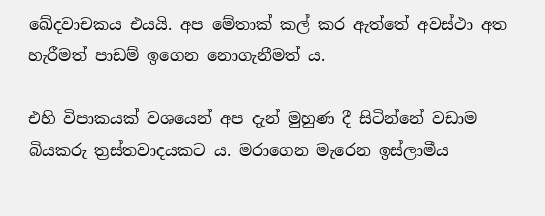ඛේදවාචකය එයයි. අප මේතාක් කල් කර ඇත්තේ අවස්ථා අත හැරීමත් පාඩම් ඉගෙන නොගැනීමත් ය.

එහි විපාකයක් වශයෙන් අප දැන් මුහුණ දී සිටින්නේ වඩාම බියකරු ත්‍රස්තවාදයකට ය. මරාගෙන මැරෙන ඉස්ලාමීය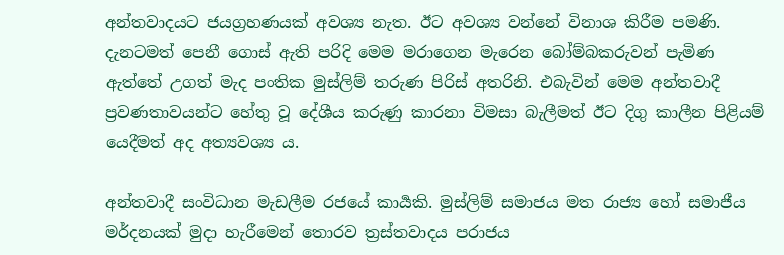අන්තවාදයට ජයග්‍රහණයක් අවශ්‍ය නැත. ඊට අවශ්‍ය වන්නේ විනාශ කිරීම පමණි. දැනටමත් පෙනී ගොස් ඇති පරිදි මෙම මරාගෙන මැරෙන බෝම්බකරුවන් පැමිණ ඇත්තේ උගත් මැද පංතික මුස්ලිම් තරුණ පිරිස් අතරිනි. එබැවින් මෙම අන්තවාදී ප්‍රවණතාවයන්ට හේතු වූ දේශීය කරුණු කාරනා විමසා බැලීමත් ඊට දිගු කාලීන පිළියම් යෙදීමත් අද අත්‍යවශ්‍ය ය.

අන්තවාදී සංවිධාන මැඩලීම රජයේ කාර්‍යකි. මුස්ලිම් සමාජය මත රාජ්‍ය හෝ සමාජීය මර්දනයක් මුදා හැරීමෙන් තොරව ත්‍රස්තවාදය පරාජය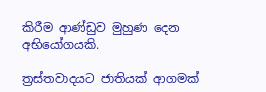කිරීම ආණ්ඩුව මුහුණ දෙන අභියෝගයකි.

ත්‍රස්තවාදයට ජාතියක් ආගමක්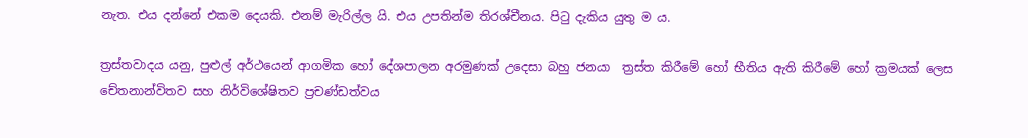නැත. එය දන්නේ එකම දෙයකි. එනම් මැරිල්ල යි. එය උපතින්ම තිරශ්චීනය. පිටු දැකිය යුතු ම ය.

ත්‍රස්තවාදය යනු, පුළුල් අර්ථයෙන් ආගමික හෝ දේශපාලන අරමුණක් උදෙසා බහු ජනයා  ත්‍රස්ත කිරීමේ හෝ භීතිය ඇති කිරීමේ හෝ ක්‍රමයක් ලෙස චේතනාන්විතව සහ නිර්විශේෂිතව ප්‍රචණ්ඩත්වය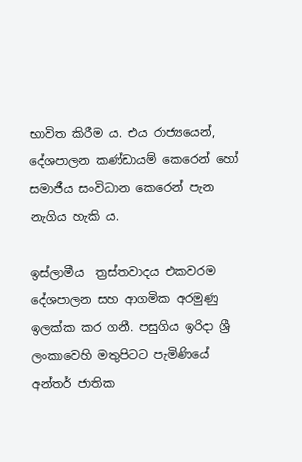භාවිත කිරීම ය. එය රාජ්‍යයෙන්, දේශපාලන කණ්ඩායම් කෙරෙන් හෝ සමාජීය සංවිධාන කෙරෙන් පැන නැගිය හැකි ය.

ඉස්ලාමීය  ත්‍රස්තවාදය එකවරම දේශපාලන සහ ආගමික අරමුණු ඉලක්ක කර ගනී. පසුගිය ඉරිදා ශ්‍රී ලංකාවෙහි මතුපිටට පැමිණියේ අන්තර් ජාතික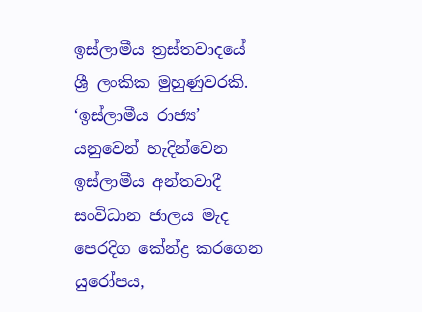ඉස්ලාමීය ත්‍රස්තවාදයේ ශ්‍රී ලංකික මුහුණුවරකි. ‘ඉස්ලාමීය රාජ්‍ය’ යනුවෙන් හැදින්වෙන ඉස්ලාමීය අන්තවාදී සංවිධාන ජාලය මැද පෙරදිග කේන්ද්‍ර කරගෙන යුරෝපය,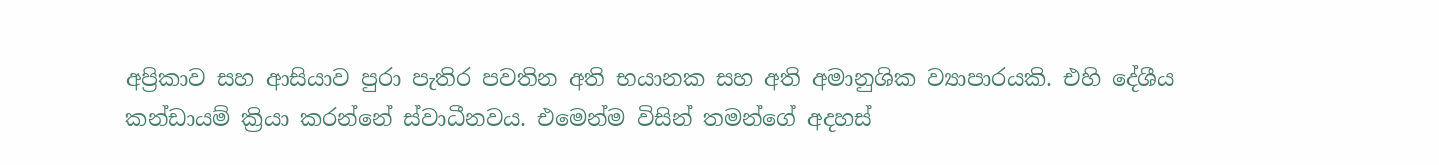අප්‍රිකාව සහ ආසියාව පුරා පැතිර පවතින අති භයානක සහ අති අමානුශික ව්‍යාපාරයකි. එහි දේශීය කන්ඩායම් ක්‍රියා කරන්නේ ස්වාධීනවය. එමෙන්ම විසින් තමන්ගේ අදහස්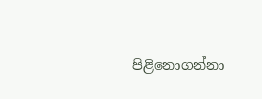පිළිනොගන්නා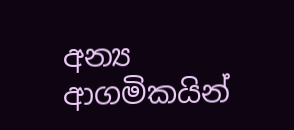අන්‍ය ආගමිකයින්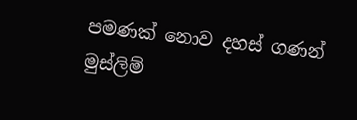පමණක් නොව දහස් ගණන් මුස්ලිම්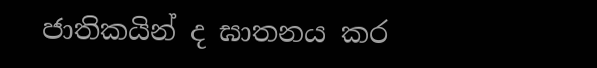ජාතිකයින් ද ඝාතනය කර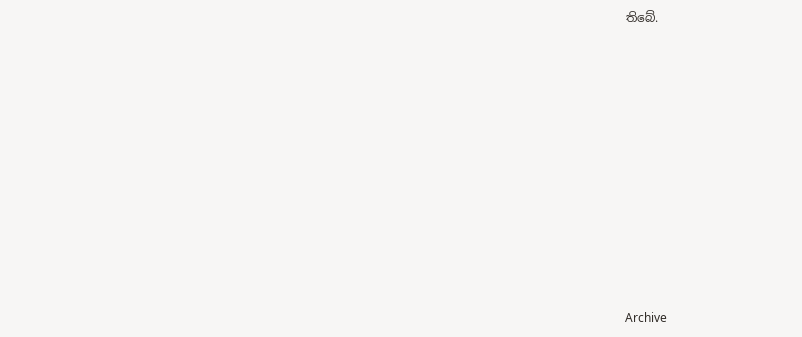තිබේ.















Archive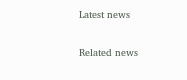Latest news

Related news